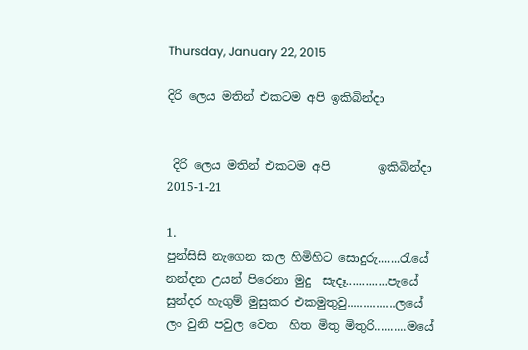Thursday, January 22, 2015

දිරි ලෙය මතින් එකටම අපි ඉකිබින්දා


 දිරි ලෙය මතින් එකටම අපි        ඉකිබින්දා
2015-1-21

1.
පුන්සිසි නැගෙන කල හිමිහිට සොදුරු.......රැයේ
නන්දන උයන් පිරෙනා මුදු  සැදෑ.............පැයේ
සුන්දර හැගුම් මුසුකර එකමුතුවු...............ලයේ
ලං වුනි පවුල වෙත  හිත මිතු මිතුරි..........මයේ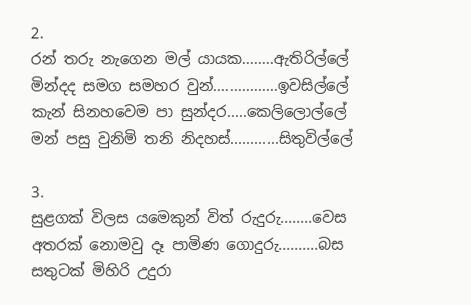2.
රන් තරු නැගෙන මල් යායක........ඇතිරිල්ලේ
මින්දද සමග සමහර වුන්................ඉවසිල්ලේ
කැන් සිනහවෙම පා සුන්දර.....කෙලිලොල්ලේ
මන් පසු වුනිමි තනි නිදහස්............සිතුවිල්ලේ

3.
සුළගක් විලස යමෙකුන් විත් රුදුරු........වෙස
අතරක් නොමවු දෑ පාමිණ ගොදුරු..........බස
සතුටක් මිහිරි උදුරා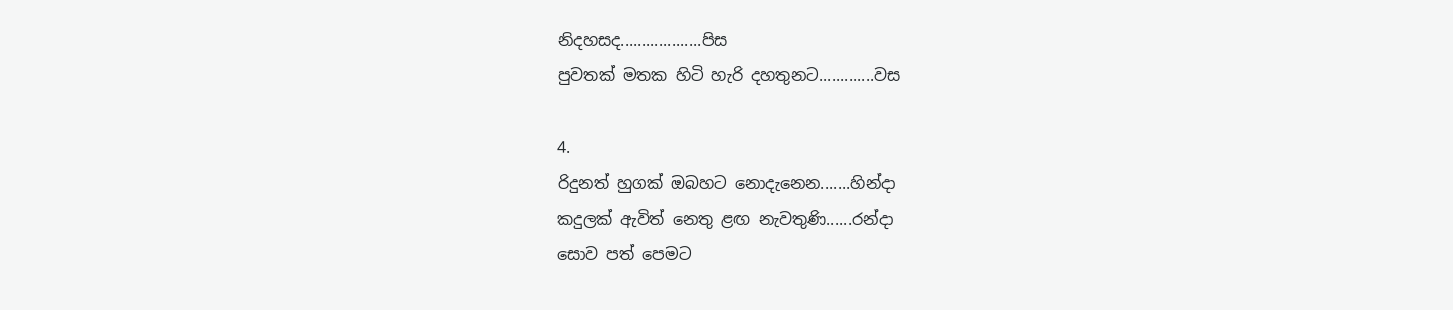නිදහසද...................පිස
පුවතක් මතක හිටි හැරි දහතුනට.............වස

4.
රිදුනත් හුගක් ඔබහට නොදැනෙන.......හින්දා
කදුලක් ඇවිත් නෙතු ළඟ නැවතුණි......රන්දා
සොව පත් පෙමට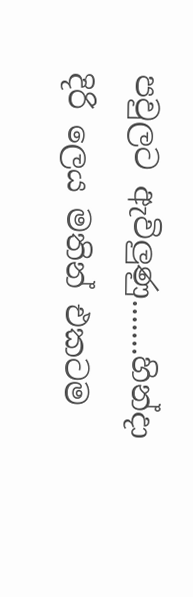පවුලට ඇවිලුණු.......හින්දා
දිරි ලෙය මතින් එකටම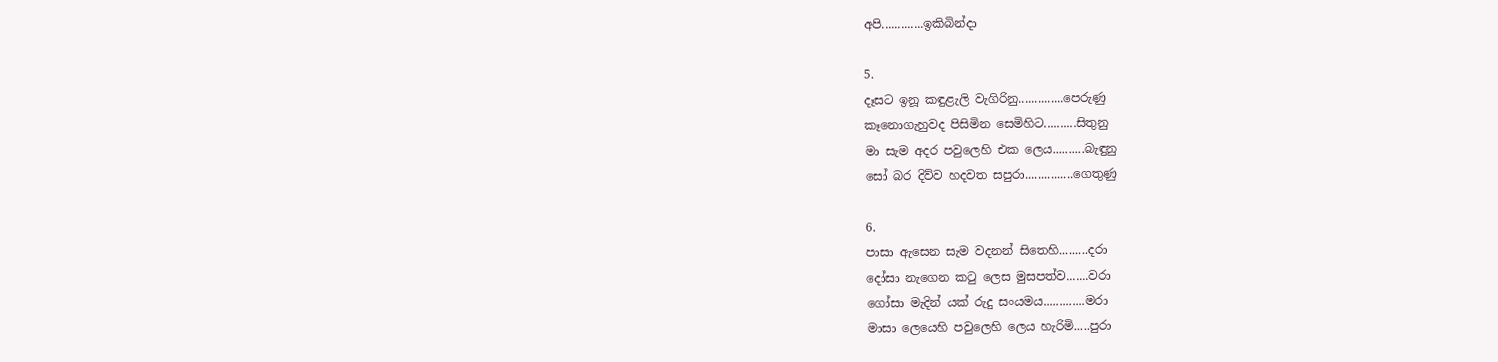අපි.............ඉකිබින්දා

5.
දෑසට ඉනූ කඳුළැලි වැගිරිනු..............පෙරුණු
කෑනොගැහුවද පිසිමින සෙමිහිට..........සිතුනු
මා සැම අදර පවුලෙහි එක ලෙය..........බැඳුනු
සෝ බර දිව්ව හදවත සපුරා...............ගෙතුණු

6.
පාසා ඇසෙන සැම වදනන් සිතෙහි.........දරා
දෝසා නැගෙන කටු ලෙස මුසපත්ව.......වරා
ගෝසා මැදින් යක් රුදු සංයමය.............මරා
මාසා ලෙයෙහි පවුලෙහි ලෙය හැරිමි.....පුරා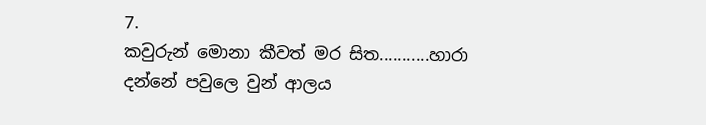7.
කවුරුන් මොනා කීවත් මර සිත...........හාරා
දන්නේ පවුලෙ වුන් ආලය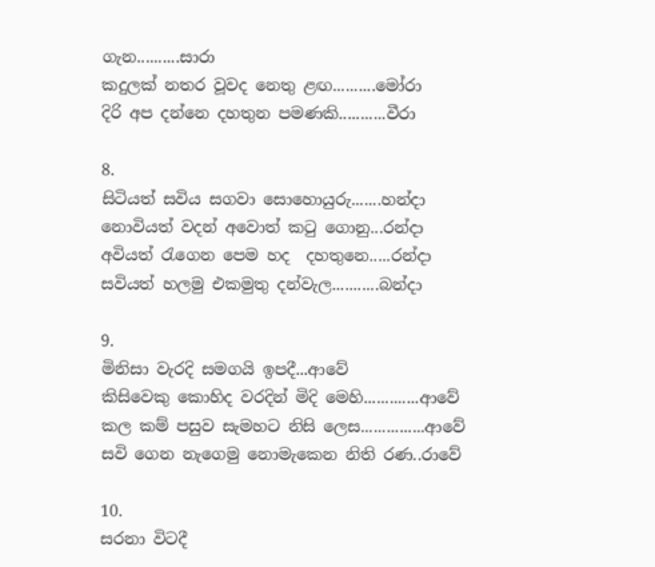ගැන..........සාරා
කදුලක් නතර වූවද නෙතු ළඟ..........මෝරා
දිරි අප දන්නෙ දහතුන පමණකි...........වීරා

8.
සිටියත් සවිය සගවා සොහොයුරු.......හන්දා
නොවියත් වදන් අවොත් කටු ගොනු...රන්දා
අවියත් රැගෙන පෙම හද  දහතුනෙ.....රන්දා
සවියත් හලමු එකමුතු දන්වැල...........බන්දා

9.
මිනිසා වැරදි සමගයි ඉපදී...ආවේ
කිසිවෙකු කොහිද වරදින් මිදි මෙහි.............ආවේ
කල කම් පසුව සැමහට නිසි ලෙස...............ආවේ
සවි ගෙන නැගෙමු නොමැකෙන නිති රණ..රාවේ

10.
සරනා විටදී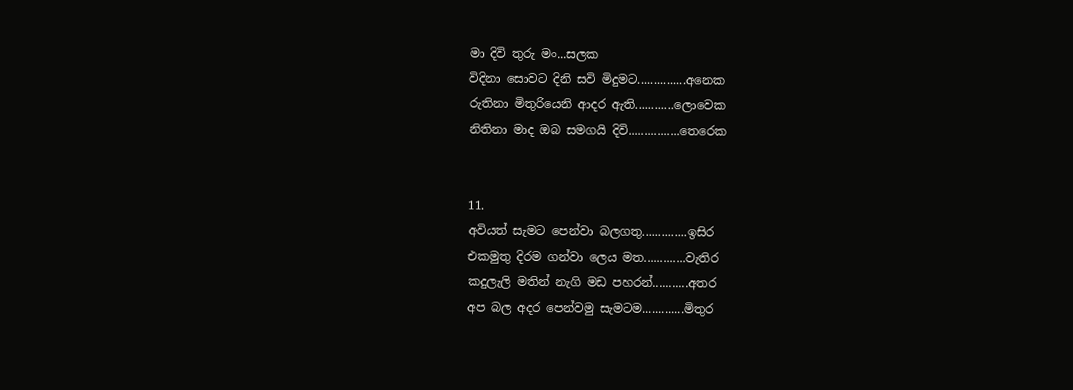මා දිවි තුරු මං...සලක
විදිනා සොවට දිනි සවි මිදුමට...............අනෙක
රුතිනා මිතුරියෙනි ආදර ඇති............ලොවෙක
නිතිනා මාද ඔබ සමගයි දිවි................තෙරෙක


11.
අවියත් සැමට පෙන්වා බලගතු..............ඉසිර
එකමුතු දිරම ගන්වා ලෙය මත.............වැතිර
කදුලැලි මතින් නැගි මඩ පහරන්...........අතර
අප බල අදර පෙන්වමු සැමටම.............මිතුර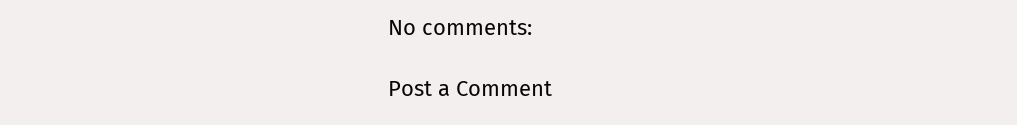No comments:

Post a Comment